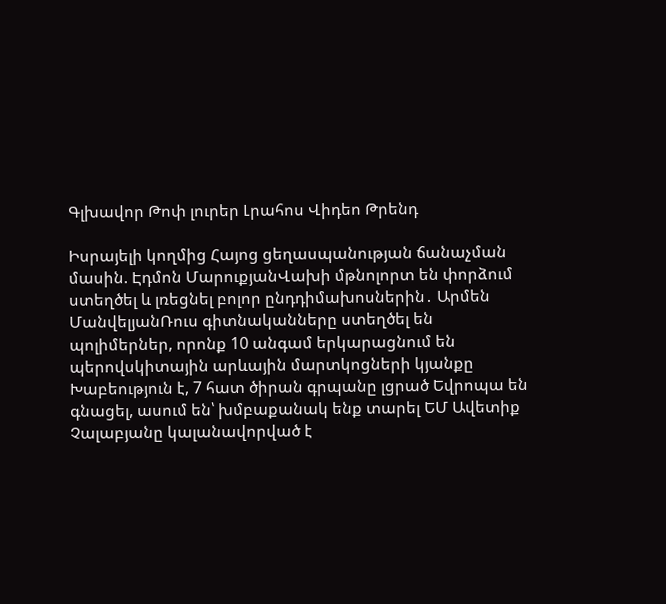Գլխավոր Թոփ լուրեր Լրահոս Վիդեո Թրենդ

Իսրայելի կողմից Հայոց ցեղասպանության ճանաչման մասին. Էդմոն ՄարուքյանՎախի մթնոլորտ են փորձում ստեղծել և լռեցնել բոլոր ընդդիմախոսներին․ Արմեն ՄանվելյանՌուս գիտնականները ստեղծել են պոլիմերներ, որոնք 10 անգամ երկարացնում են պերովսկիտային արևային մարտկոցների կյանքը Խաբեություն է, 7 հատ ծիրան գրպանը լցրած Եվրոպա են գնացել, ասում են՝ խմբաքանակ ենք տարել ԵՄ Ավետիք Չալաբյանը կալանավորված է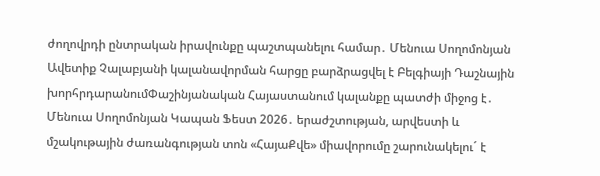ժողովրդի ընտրական իրավունքը պաշտպանելու համար․ Մենուա Սողոմոնյան Ավետիք Չալաբյանի կալանավորման հարցը բարձրացվել է Բելգիայի Դաշնային խորհրդարանումՓաշինյանական Հայաստանում կալանքը պատժի միջոց է․ Մենուա Սողոմոնյան Կապան Ֆեստ 2026․ երաժշտության, արվեստի և մշակութային ժառանգության տոն «ՀայաՔվե» միավորումը շարունակելու´ է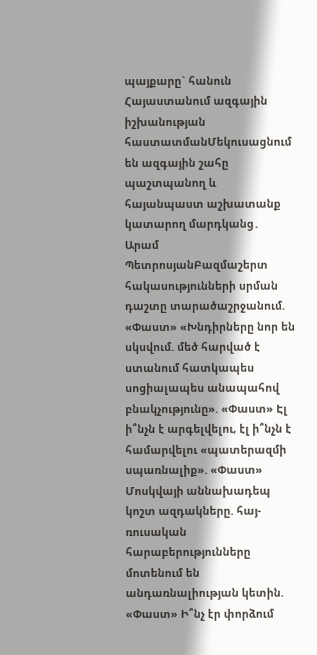պայքարը` հանուն Հայաստանում ազգային իշխանության հաստատմանՄեկուսացնում են ազգային շահը պաշտպանող և հայանպաստ աշխատանք կատարող մարդկանց․ Արամ ՊետրոսյանԲազմաշերտ հակասությունների սրման դաշտը տարածաշրջանում. «Փաստ» «Խնդիրները նոր են սկսվում. մեծ հարված է ստանում հատկապես սոցիալապես անապահով բնակչությունը». «Փաստ» Էլ ի՞նչն է արգելվելու, էլ ի՞նչն է համարվելու «պատերազմի սպառնալիք». «Փաստ» Մոսկվայի աննախադեպ կոշտ ազդակները. հայ-ռուսական հարաբերությունները մոտենում են անդառնալիության կետին. «Փաստ» Ի՞նչ էր փորձում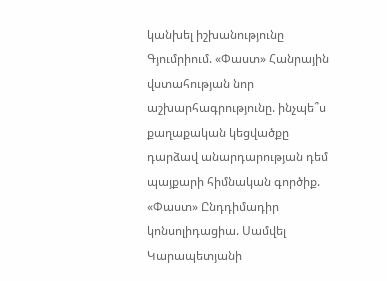կանխել իշխանությունը Գյումրիում. «Փաստ» Հանրային վստահության նոր աշխարհագրությունը. ինչպե՞ս քաղաքական կեցվածքը դարձավ անարդարության դեմ պայքարի հիմնական գործիք. «Փաստ» Ընդդիմադիր կոնսոլիդացիա. Սամվել Կարապետյանի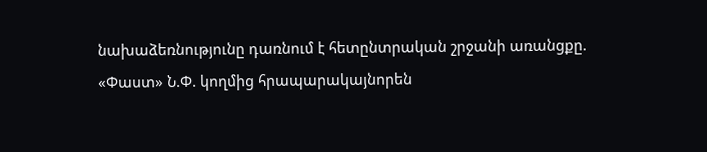նախաձեռնությունը դառնում է հետընտրական շրջանի առանցքը. «Փաստ» Ն.Փ. կողմից հրապարակայնորեն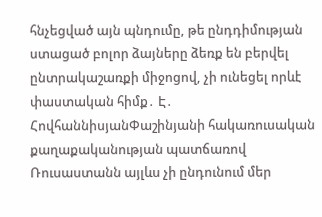հնչեցված այն պնդումը, թե ընդդիմության ստացած բոլոր ձայները ձեռք են բերվել ընտրակաշառքի միջոցով, չի ունեցել որևէ փաստական հիմք․ Է․ ՀովհաննիսյանՓաշինյանի հակառուսական քաղաքականության պատճառով Ռուսաստանն այլևս չի ընդունում մեր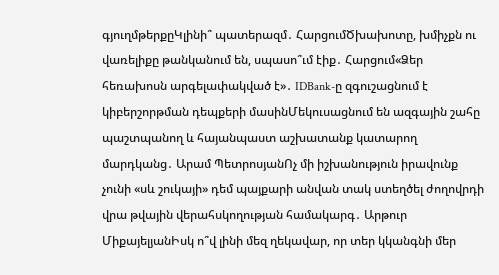գյուղմթերքըԿլինի՞ պատերազմ․ ՀարցումԾխախոտը, խմիչքն ու վառելիքը թանկանում են, սպասո՞ւմ էիք․ Հարցում«Ձեր հեռախոսն արգելափակված է»․ IDBank-ը զգուշացնում է կիբերշորթման դեպքերի մասինՄեկուսացնում են ազգային շահը պաշտպանող և հայանպաստ աշխատանք կատարող մարդկանց․ Արամ ՊետրոսյանՈչ մի իշխանություն իրավունք չունի «սև շուկայի» դեմ պայքարի անվան տակ ստեղծել ժողովրդի վրա թվային վերահսկողության համակարգ․ Արթուր ՄիքայելյանԻսկ ո՞վ լինի մեզ ղեկավար, որ տեր կկանգնի մեր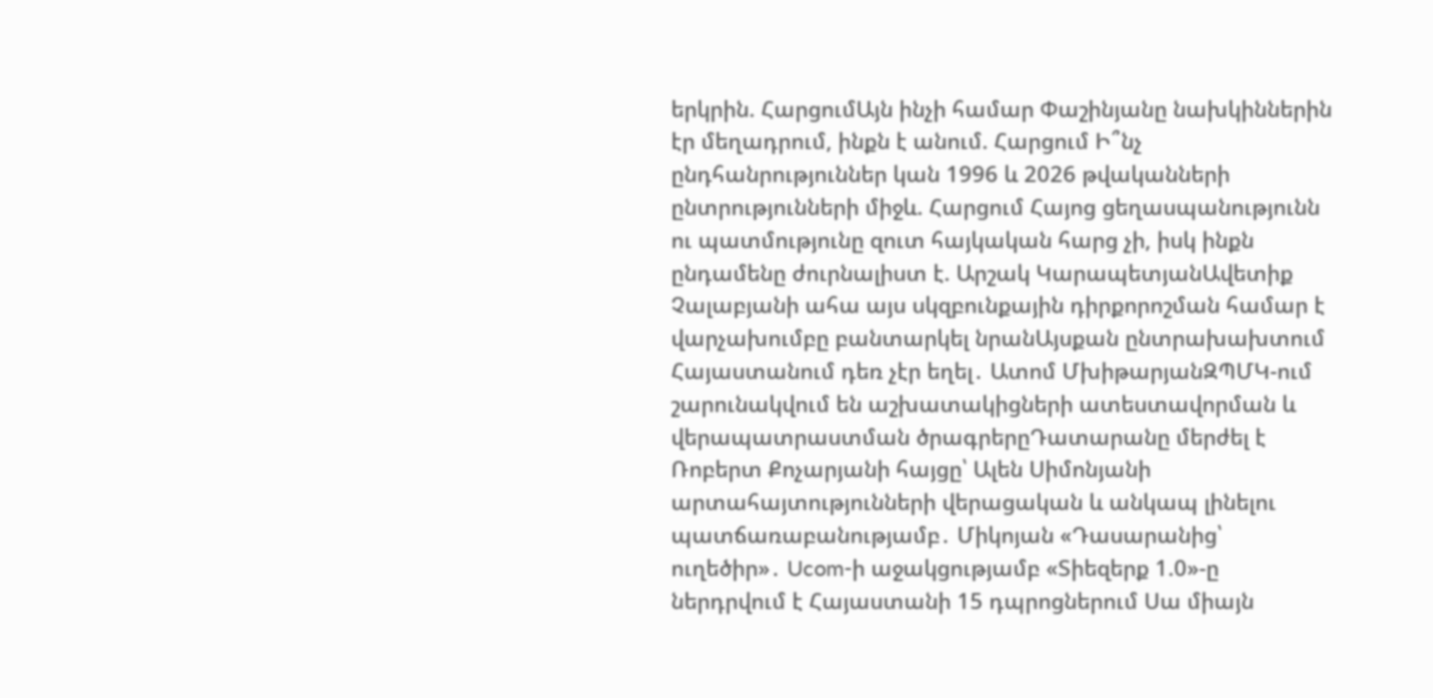երկրին. ՀարցումԱյն ինչի համար Փաշինյանը նախկիններին էր մեղադրում, ինքն է անում. Հարցում Ի՞նչ ընդհանրություններ կան 1996 և 2026 թվականների ընտրությունների միջև. Հարցում Հայոց ցեղասպանությունն ու պատմությունը զուտ հայկական հարց չի, իսկ ինքն ընդամենը ժուրնալիստ է. Արշակ ԿարապետյանԱվետիք Չալաբյանի ահա այս սկզբունքային դիրքորոշման համար է վարչախումբը բանտարկել նրանԱյսքան ընտրախախտում Հայաստանում դեռ չէր եղել․ Ատոմ ՄխիթարյանԶՊՄԿ-ում շարունակվում են աշխատակիցների ատեստավորման և վերապատրաստման ծրագրերըԴատարանը մերժել է Ռոբերտ Քոչարյանի հայցը՝ Ալեն Սիմոնյանի արտահայտությունների վերացական և անկապ լինելու պատճառաբանությամբ․ Միկոյան «Դասարանից՝ ուղեծիր»․ Ucom-ի աջակցությամբ «Տիեզերք 1.0»-ը ներդրվում է Հայաստանի 15 դպրոցներում Սա միայն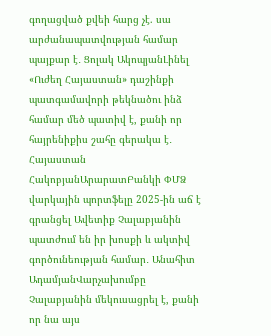գողացված քվեի հարց չէ. սա արժանապատվության համար պայքար է․ Ցոլակ ԱկոպյանԼինել «Ուժեղ Հայաստան» դաշինքի պատգամավորի թեկնածու ինձ համար մեծ պատիվ է, քանի որ հայրենիքիս շահը գերակա է․ Հայաստան ՀակոբյանԱրարատԲանկի ՓՄՁ վարկային պորտֆելը 2025-ին աճ է գրանցել Ավետիք Չալաբյանին պատժում են իր խոսքի և ակտիվ գործունեության համար․ Անահիտ ԱդամյանՎարչախումբը Չալաբյանին մեկուսացրել է, քանի որ նա այս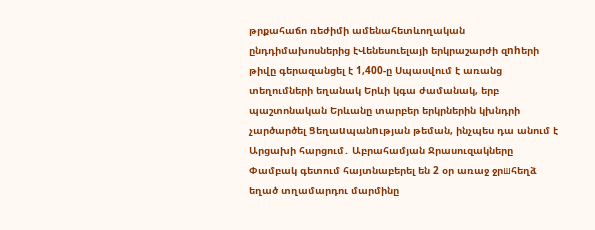թրքահաճո ռեժիմի ամենահետևողական ընդդիմախոսներից էՎենեսուելայի երկրաշարժի զnhերի թիվը գերազանցել է 1,400-ը Սպասվում է առանց տեղումների եղանակ Երևի կգա ժամանակ, երբ պաշտոնական Երևանը տարբեր երկրներին կխնդրի չարծարծել Ցեղաuպանnւթյան թեման, ինչպես դա անում է Արցախի հարցում․ Աբրահամյան Ջրասուզակները Փամբակ գետում հայտնաբերել են 2 օր առաջ ջրшհեղձ եղած տղամարդու մարմինը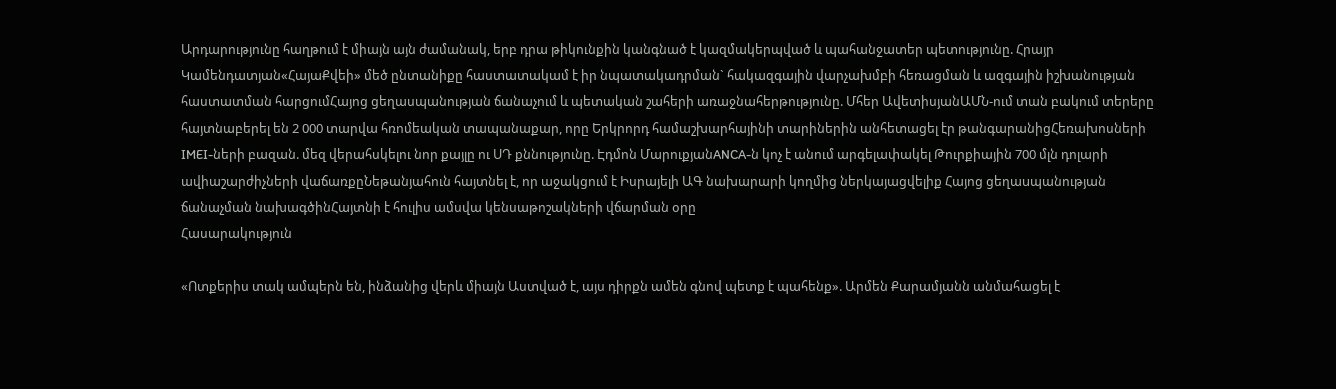Արդարությունը հաղթում է միայն այն ժամանակ, երբ դրա թիկունքին կանգնած է կազմակերպված և պահանջատեր պետությունը. Հրայր Կամենդատյան«ՀայաՔվեի» մեծ ընտանիքը հաստատակամ է իր նպատակադրման` հակազգային վարչախմբի հեռացման և ազգային իշխանության հաստատման հարցումՀայոց ցեղասպանության ճանաչում և պետական շահերի առաջնահերթությունը. Մհեր ԱվետիսյանԱՄՆ-ում տան բակում տերերը հայտնաբերել են 2 000 տարվա հռոմեական տապանաքար, որը Երկրորդ համաշխարհայինի տարիներին անհետացել էր թանգարանիցՀեռախոսների IMEI-ների բազան. մեզ վերահսկելու նոր քայլը ու ՍԴ քննությունը. Էդմոն ՄարուքյանANCA-ն կոչ է անում արգելափակել Թուրքիային 700 մլն դոլարի ավիաշարժիչների վաճառքըՆեթանյահուն հայտնել է, որ աջակցում է Իսրայելի ԱԳ նախարարի կողմից ներկայացվելիք Հայոց ցեղաuպանության ճանաչման նախագծինՀայտնի է հուլիս ամսվա կենսաթոշակների վճարման օրը
Հասարակություն

«Ոտքերիս տակ ամպերն են, ինձանից վերև միայն Աստված է, այս դիրքն ամեն գնով պետք է պահենք». Արմեն Քարամյանն անմահացել է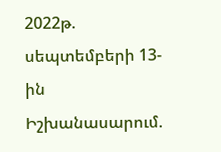2022թ. սեպտեմբերի 13-ին Իշխանասարում.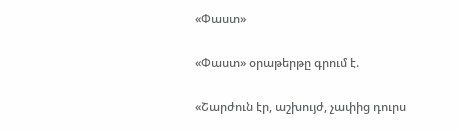«Փաստ»

«Փաստ» օրաթերթը գրում է.

«Շարժուն էր, աշխույժ, չափից դուրս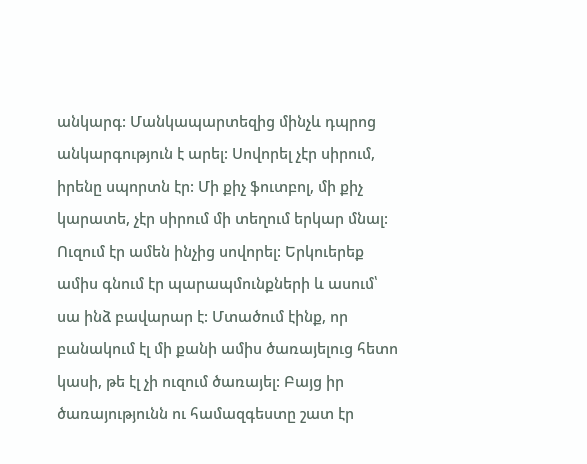անկարգ: Մանկապարտեզից մինչև դպրոց անկարգություն է արել: Սովորել չէր սիրում, իրենը սպորտն էր: Մի քիչ ֆուտբոլ, մի քիչ կարատե, չէր սիրում մի տեղում երկար մնալ: Ուզում էր ամեն ինչից սովորել: Երկուերեք ամիս գնում էր պարապմունքների և ասում՝ սա ինձ բավարար է: Մտածում էինք, որ բանակում էլ մի քանի ամիս ծառայելուց հետո կասի, թե էլ չի ուզում ծառայել: Բայց իր ծառայությունն ու համազգեստը շատ էր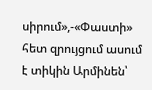սիրում»,-«Փաստի» հետ զրույցում ասում է տիկին Արմինեն՝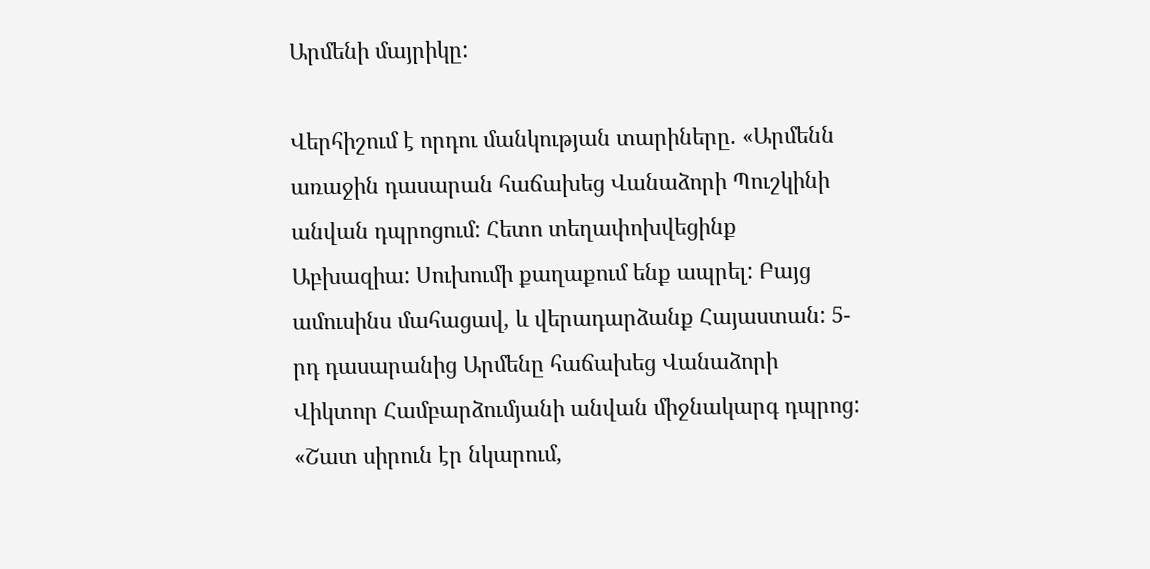Արմենի մայրիկը:

Վերհիշում է որդու մանկության տարիները. «Արմենն առաջին դասարան հաճախեց Վանաձորի Պուշկինի անվան դպրոցում: Հետո տեղափոխվեցինք Աբխազիա: Սուխումի քաղաքում ենք ապրել: Բայց ամուսինս մահացավ, և վերադարձանք Հայաստան: 5-րդ դասարանից Արմենը հաճախեց Վանաձորի Վիկտոր Համբարձումյանի անվան միջնակարգ դպրոց: «Շատ սիրուն էր նկարում,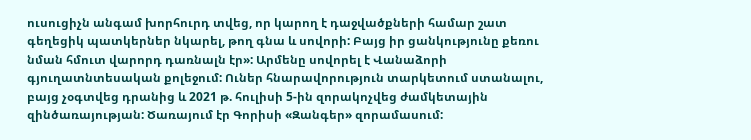ուսուցիչն անգամ խորհուրդ տվեց, որ կարող է դաջվածքների համար շատ գեղեցիկ պատկերներ նկարել, թող գնա և սովորի: Բայց իր ցանկությունը քեռու նման հմուտ վարորդ դառնալն էր»: Արմենը սովորել է Վանաձորի գյուղատնտեսական քոլեջում: Ուներ հնարավորություն տարկետում ստանալու, բայց չօգտվեց դրանից և 2021 թ. հուլիսի 5-ին զորակոչվեց ժամկետային զինծառայության: Ծառայում էր Գորիսի «Զանգեր» զորամասում: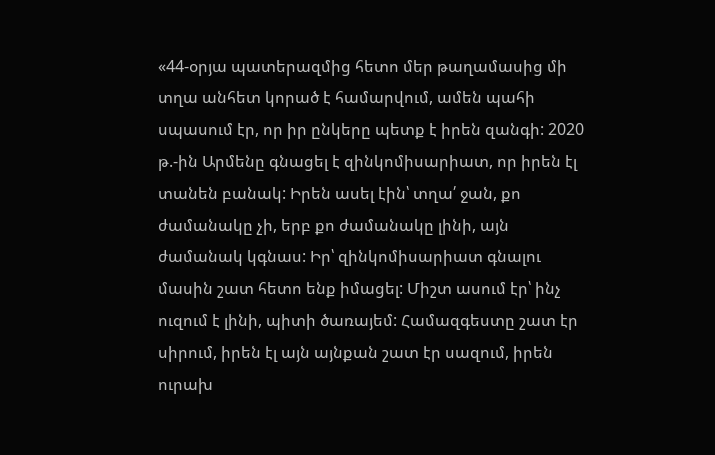«44-օրյա պատերազմից հետո մեր թաղամասից մի տղա անհետ կորած է համարվում, ամեն պահի սպասում էր, որ իր ընկերը պետք է իրեն զանգի: 2020 թ.-ին Արմենը գնացել է զինկոմիսարիատ, որ իրեն էլ տանեն բանակ: Իրեն ասել էին՝ տղա՛ ջան, քո ժամանակը չի, երբ քո ժամանակը լինի, այն ժամանակ կգնաս: Իր՝ զինկոմիսարիատ գնալու մասին շատ հետո ենք իմացել: Միշտ ասում էր՝ ինչ ուզում է լինի, պիտի ծառայեմ: Համազգեստը շատ էր սիրում, իրեն էլ այն այնքան շատ էր սազում, իրեն ուրախ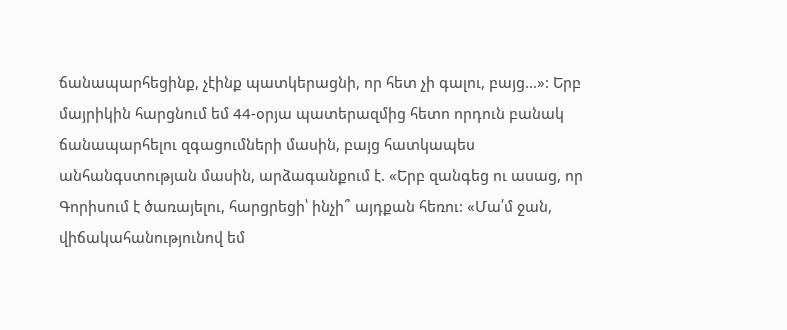ճանապարհեցինք, չէինք պատկերացնի, որ հետ չի գալու, բայց...»: Երբ մայրիկին հարցնում եմ 44-օրյա պատերազմից հետո որդուն բանակ ճանապարհելու զգացումների մասին, բայց հատկապես անհանգստության մասին, արձագանքում է. «Երբ զանգեց ու ասաց, որ Գորիսում է ծառայելու, հարցրեցի՝ ինչի՞ այդքան հեռու: «Մա՛մ ջան, վիճակահանությունով եմ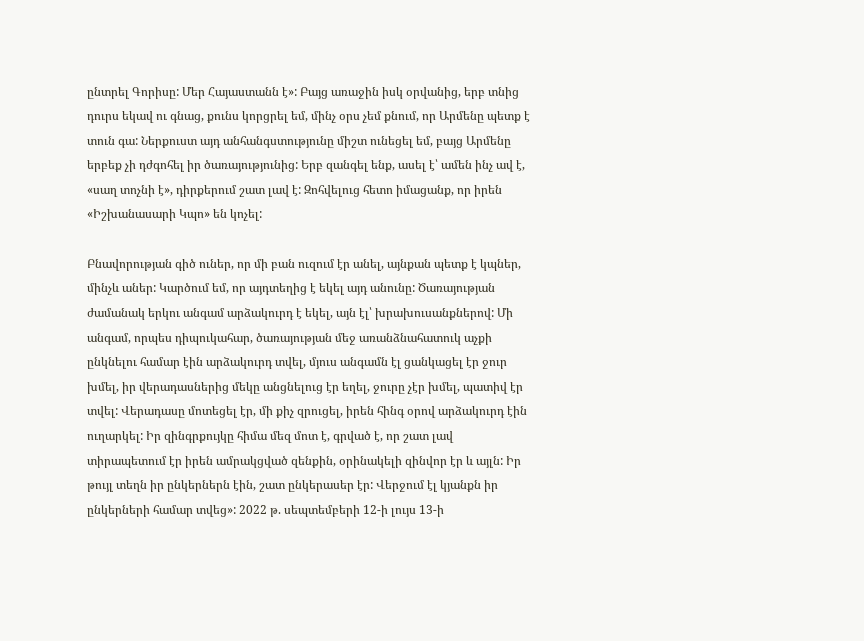ընտրել Գորիսը: Մեր Հայաստանն է»: Բայց առաջին իսկ օրվանից, երբ տնից դուրս եկավ ու գնաց, քունս կորցրել եմ, մինչ օրս չեմ քնում, որ Արմենը պետք է տուն գա: Ներքուստ այդ անհանգստությունը միշտ ունեցել եմ, բայց Արմենը երբեք չի դժգոհել իր ծառայությունից: Երբ զանգել ենք, ասել է՝ ամեն ինչ ավ է, «սաղ տոչնի է», դիրքերում շատ լավ է: Զոհվելուց հետո իմացանք, որ իրեն «Իշխանասարի Կպո» են կոչել:

Բնավորության գիծ ուներ, որ մի բան ուզում էր անել, այնքան պետք է կպներ, մինչև աներ: Կարծում եմ, որ այդտեղից է եկել այդ անունը: Ծառայության ժամանակ երկու անգամ արձակուրդ է եկել, այն էլ՝ խրախուսանքներով: Մի անգամ, որպես դիպուկահար, ծառայության մեջ առանձնահատուկ աչքի ընկնելու համար էին արձակուրդ տվել, մյուս անգամն էլ ցանկացել էր ջուր խմել, իր վերադասներից մեկը անցնելուց էր եղել, ջուրը չէր խմել, պատիվ էր տվել: Վերադասը մոտեցել էր, մի քիչ զրուցել, իրեն հինգ օրով արձակուրդ էին ուղարկել: Իր զինգրքույկը հիմա մեզ մոտ է, գրված է, որ շատ լավ տիրապետում էր իրեն ամրակցված զենքին, օրինակելի զինվոր էր և այլն: Իր թույլ տեղն իր ընկերներն էին, շատ ընկերասեր էր: Վերջում էլ կյանքն իր ընկերների համար տվեց»: 2022 թ. սեպտեմբերի 12-ի լույս 13-ի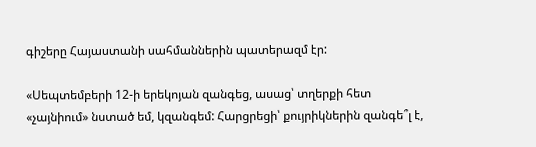գիշերը Հայաստանի սահմաններին պատերազմ էր:

«Սեպտեմբերի 12-ի երեկոյան զանգեց, ասաց՝ տղերքի հետ «չայնիում» նստած եմ, կզանգեմ: Հարցրեցի՝ քույրիկներին զանգե՞լ է,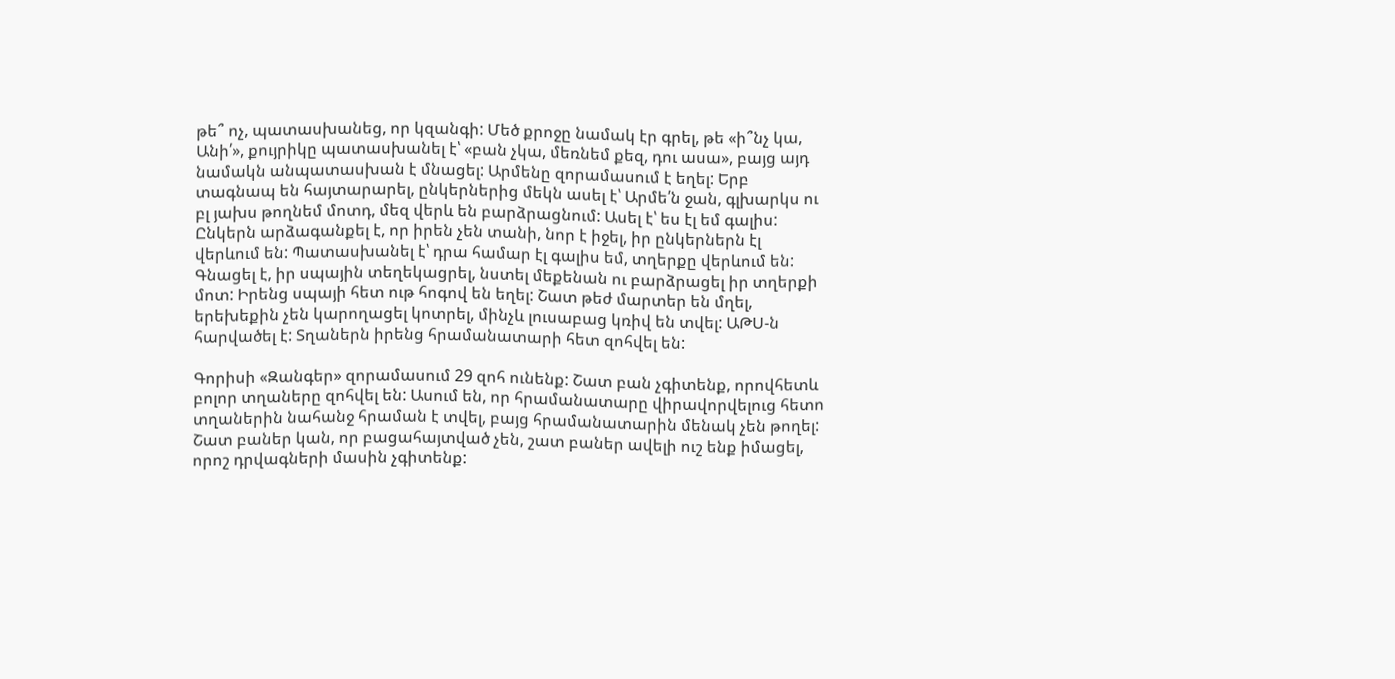թե՞ ոչ, պատասխանեց, որ կզանգի: Մեծ քրոջը նամակ էր գրել, թե «ի՞նչ կա, Անի՛», քույրիկը պատասխանել է՝ «բան չկա, մեռնեմ քեզ, դու ասա», բայց այդ նամակն անպատասխան է մնացել: Արմենը զորամասում է եղել: Երբ տագնապ են հայտարարել, ընկերներից մեկն ասել է՝ Արմե՛ն ջան, գլխարկս ու բլ յախս թողնեմ մոտդ, մեզ վերև են բարձրացնում: Ասել է՝ ես էլ եմ գալիս: Ընկերն արձագանքել է, որ իրեն չեն տանի, նոր է իջել, իր ընկերներն էլ վերևում են: Պատասխանել է՝ դրա համար էլ գալիս եմ, տղերքը վերևում են: Գնացել է, իր սպային տեղեկացրել, նստել մեքենան ու բարձրացել իր տղերքի մոտ: Իրենց սպայի հետ ութ հոգով են եղել: Շատ թեժ մարտեր են մղել, երեխեքին չեն կարողացել կոտրել, մինչև լուսաբաց կռիվ են տվել: ԱԹՍ-ն հարվածել է: Տղաներն իրենց հրամանատարի հետ զոհվել են:

Գորիսի «Զանգեր» զորամասում 29 զոհ ունենք: Շատ բան չգիտենք, որովհետև բոլոր տղաները զոհվել են: Ասում են, որ հրամանատարը վիրավորվելուց հետո տղաներին նահանջ հրաման է տվել, բայց հրամանատարին մենակ չեն թողել: Շատ բաներ կան, որ բացահայտված չեն, շատ բաներ ավելի ուշ ենք իմացել, որոշ դրվագների մասին չգիտենք: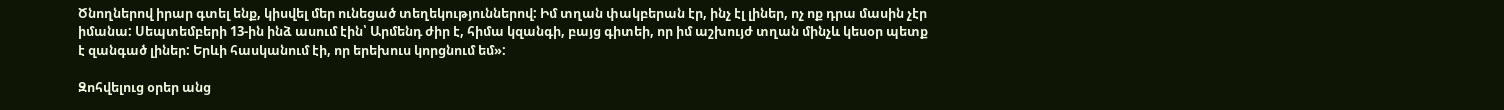Ծնողներով իրար գտել ենք, կիսվել մեր ունեցած տեղեկություններով: Իմ տղան փակբերան էր, ինչ էլ լիներ, ոչ ոք դրա մասին չէր իմանա: Սեպտեմբերի 13-ին ինձ ասում էին՝ Արմենդ ժիր է, հիմա կզանգի, բայց գիտեի, որ իմ աշխույժ տղան մինչև կեսօր պետք է զանգած լիներ: Երևի հասկանում էի, որ երեխուս կորցնում եմ»:

Զոհվելուց օրեր անց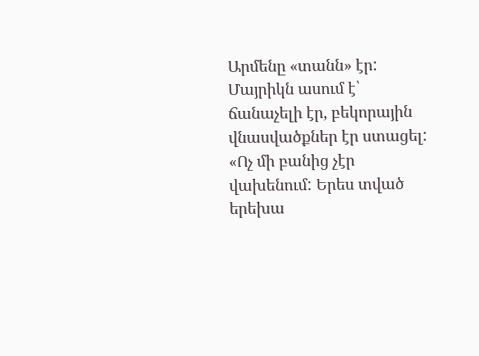Արմենը «տանն» էր: Մայրիկն ասում է՝ ճանաչելի էր, բեկորային վնասվածքներ էր ստացել: «Ոչ մի բանից չէր վախենում: Երես տված երեխա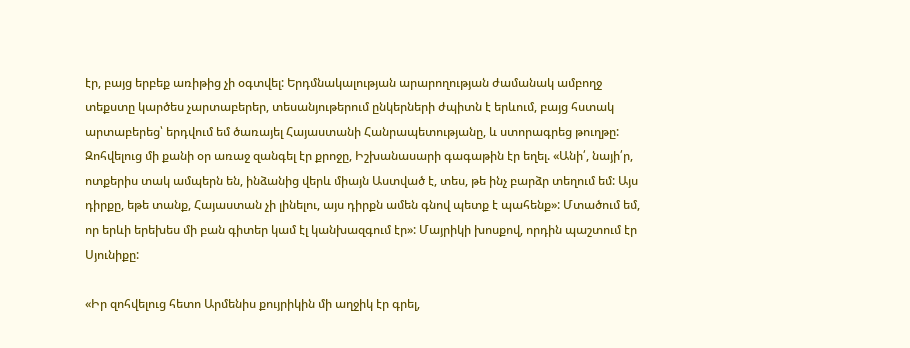էր, բայց երբեք առիթից չի օգտվել: Երդմնակալության արարողության ժամանակ ամբողջ տեքստը կարծես չարտաբերեր, տեսանյութերում ընկերների ժպիտն է երևում, բայց հստակ արտաբերեց՝ երդվում եմ ծառայել Հայաստանի Հանրապետությանը, և ստորագրեց թուղթը: Զոհվելուց մի քանի օր առաջ զանգել էր քրոջը, Իշխանասարի գագաթին էր եղել. «Անի՛, նայի՛ր, ոտքերիս տակ ամպերն են, ինձանից վերև միայն Աստված է, տես, թե ինչ բարձր տեղում եմ: Այս դիրքը, եթե տանք, Հայաստան չի լինելու, այս դիրքն ամեն գնով պետք է պահենք»: Մտածում եմ, որ երևի երեխես մի բան գիտեր կամ էլ կանխազգում էր»: Մայրիկի խոսքով, որդին պաշտում էր Սյունիքը:

«Իր զոհվելուց հետո Արմենիս քույրիկին մի աղջիկ էր գրել,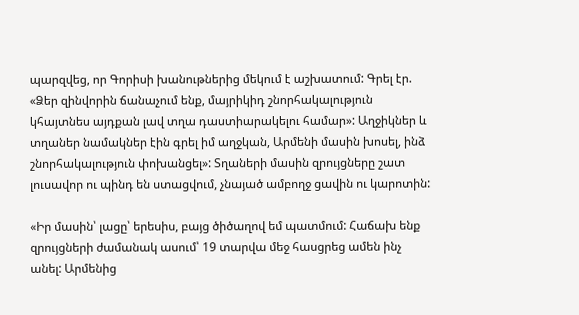պարզվեց, որ Գորիսի խանութներից մեկում է աշխատում: Գրել էր. «Ձեր զինվորին ճանաչում ենք, մայրիկիդ շնորհակալություն կհայտնես այդքան լավ տղա դաստիարակելու համար»: Աղջիկներ և տղաներ նամակներ էին գրել իմ աղջկան, Արմենի մասին խոսել, ինձ շնորհակալություն փոխանցել»: Տղաների մասին զրույցները շատ լուսավոր ու պինդ են ստացվում, չնայած ամբողջ ցավին ու կարոտին:

«Իր մասին՝ լացը՝ երեսիս, բայց ծիծաղով եմ պատմում: Հաճախ ենք զրույցների ժամանակ ասում՝ 19 տարվա մեջ հասցրեց ամեն ինչ անել: Արմենից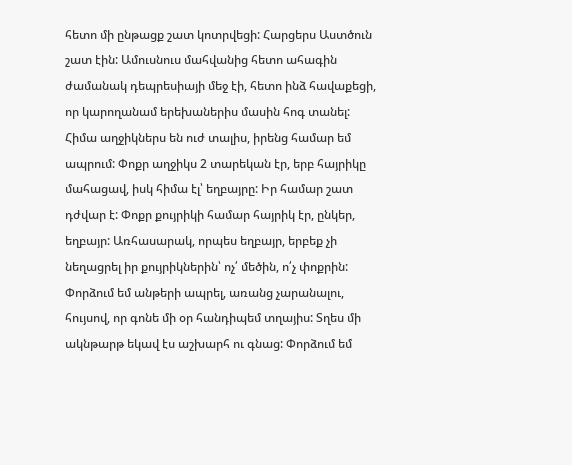հետո մի ընթացք շատ կոտրվեցի: Հարցերս Աստծուն շատ էին: Ամուսնուս մահվանից հետո ահագին ժամանակ դեպրեսիայի մեջ էի, հետո ինձ հավաքեցի, որ կարողանամ երեխաներիս մասին հոգ տանել: Հիմա աղջիկներս են ուժ տալիս, իրենց համար եմ ապրում: Փոքր աղջիկս 2 տարեկան էր, երբ հայրիկը մահացավ, իսկ հիմա էլ՝ եղբայրը: Իր համար շատ դժվար է: Փոքր քույրիկի համար հայրիկ էր, ընկեր, եղբայր: Առհասարակ, որպես եղբայր, երբեք չի նեղացրել իր քույրիկներին՝ ոչ՛ մեծին, ո՛չ փոքրին: Փորձում եմ անթերի ապրել, առանց չարանալու, հույսով, որ գոնե մի օր հանդիպեմ տղայիս: Տղես մի ակնթարթ եկավ էս աշխարհ ու գնաց: Փորձում եմ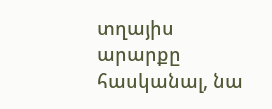տղայիս արարքը հասկանալ, նա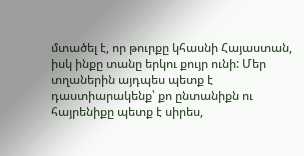մտածել է, որ թուրքը կհասնի Հայաստան, իսկ ինքը տանը երկու քույր ունի: Մեր տղաներին այդպես պետք է դաստիարակենք՝ քո ընտանիքն ու հայրենիքը պետք է սիրես,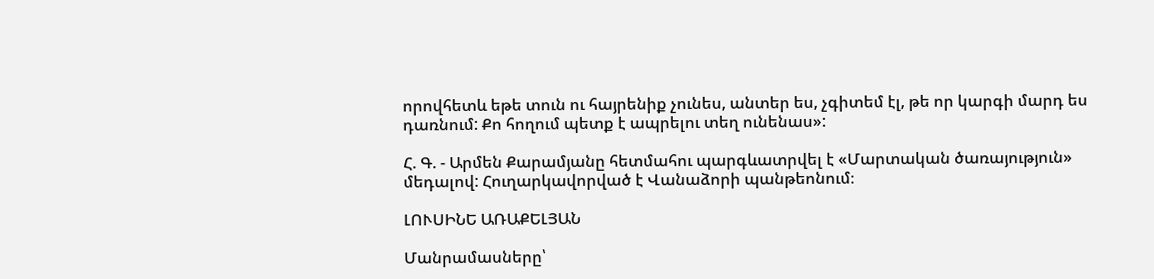որովհետև եթե տուն ու հայրենիք չունես, անտեր ես, չգիտեմ էլ, թե որ կարգի մարդ ես դառնում: Քո հողում պետք է ապրելու տեղ ունենաս»:

Հ. Գ. - Արմեն Քարամյանը հետմահու պարգևատրվել է «Մարտական ծառայություն» մեդալով: Հուղարկավորված է Վանաձորի պանթեոնում։

ԼՈՒՍԻՆԵ ԱՌԱՔԵԼՅԱՆ

Մանրամասները՝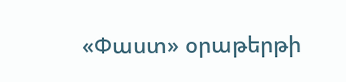«Փաստ» օրաթերթի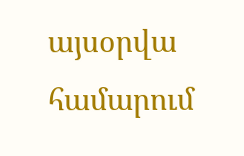այսօրվա համարում